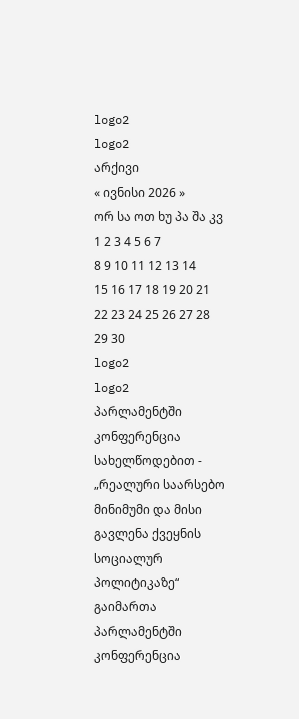logo2
logo2
არქივი
« ივნისი 2026 »
ორ სა ოთ ხუ პა შა კვ
1 2 3 4 5 6 7
8 9 10 11 12 13 14
15 16 17 18 19 20 21
22 23 24 25 26 27 28
29 30
logo2
logo2
პარლამენტში კონფერენცია სახელწოდებით - „რეალური საარსებო მინიმუმი და მისი გავლენა ქვეყნის სოციალურ პოლიტიკაზე“ გაიმართა
პარლამენტში კონფერენცია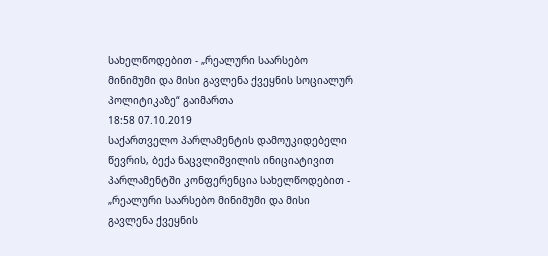სახელწოდებით - „რეალური საარსებო მინიმუმი და მისი გავლენა ქვეყნის სოციალურ პოლიტიკაზე“ გაიმართა
18:58 07.10.2019
საქართველო პარლამენტის დამოუკიდებელი წევრის, ბექა ნაცვლიშვილის ინიციატივით პარლამენტში კონფერენცია სახელწოდებით - „რეალური საარსებო მინიმუმი და მისი გავლენა ქვეყნის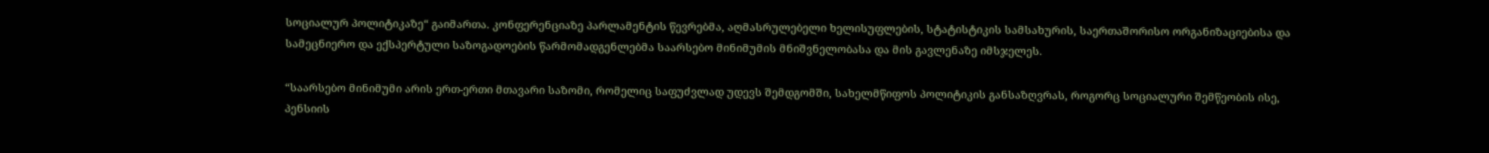სოციალურ პოლიტიკაზე“ გაიმართა. კონფერენციაზე პარლამენტის წევრებმა, აღმასრულებელი ხელისუფლების, სტატისტიკის სამსახურის, საერთაშორისო ორგანიზაციებისა და სამეცნიერო და ექსპერტული საზოგადოების წარმომადგენლებმა საარსებო მინიმუმის მნიშვნელობასა და მის გავლენაზე იმსჯელეს.

“საარსებო მინიმუმი არის ერთ-ერთი მთავარი საზომი, რომელიც საფუძვლად უდევს შემდგომში, სახელმწიფოს პოლიტიკის განსაზღვრას, როგორც სოციალური შემწეობის ისე, პენსიის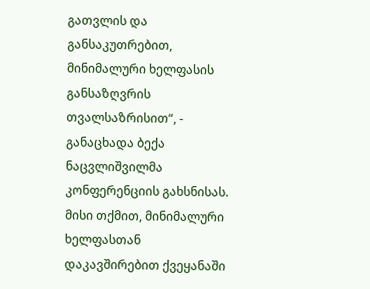გათვლის და განსაკუთრებით, მინიმალური ხელფასის განსაზღვრის თვალსაზრისით“, - განაცხადა ბექა ნაცვლიშვილმა კონფერენციის გახსნისას. მისი თქმით, მინიმალური ხელფასთან დაკავშირებით ქვეყანაში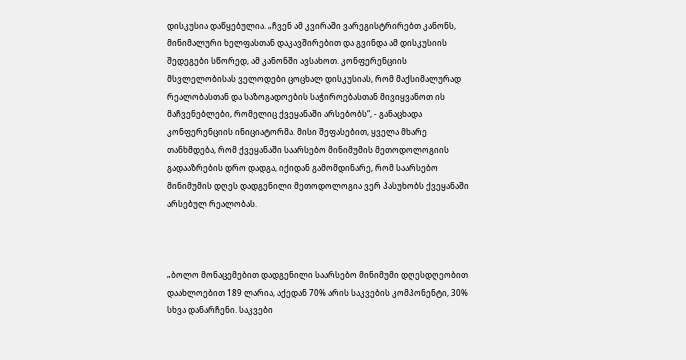დისკუსია დაწყებულია. „ჩვენ ამ კვირაში ვარეგისტრირებთ კანონს, მინიმალური ხელფასთან დაკავშირებით და გვინდა ამ დისკუსიის შედეგები სწორედ, ამ კანონში ავსახოთ. კონფერენციის მსვლელობისას ველოდები ცოცხალ დისკუსიას, რომ მაქსიმალურად რეალობასთან და საზოგადოების საჭიროებასთან მივიყვანოთ ის მაჩვენებლები, რომელიც ქვეყანაში არსებობს“, - განაცხადა კონფერენციის ინიციატორმა. მისი შეფასებით, ყველა მხარე თანხმდება, რომ ქვეყანაში საარსებო მინიმუმის მეთოდოლოგიის გადააზრების დრო დადგა, იქიდან გამომდინარე, რომ საარსებო მინიმუმის დღეს დადგენილი მეთოდოლოგია ვერ პასუხობს ქვეყანაში არსებულ რეალობას.



„ბოლო მონაცემებით დადგენილი საარსებო მინიმუმი დღესდღეობით დაახლოებით 189 ლარია, აქედან 70% არის საკვების კომპონენტი, 30% სხვა დანარჩენი. საკვები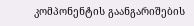კომპონენტის გაანგარიშების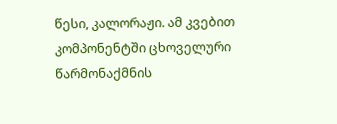წესი, კალორაჟი. ამ კვებით კომპონენტში ცხოველური წარმონაქმნის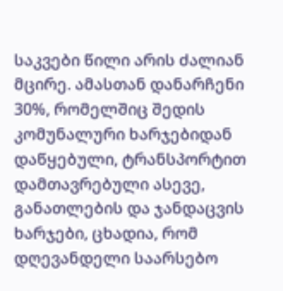საკვები წილი არის ძალიან მცირე. ამასთან დანარჩენი 30%, რომელშიც შედის კომუნალური ხარჯებიდან დაწყებული, ტრანსპორტით დამთავრებული ასევე, განათლების და ჯანდაცვის ხარჯები, ცხადია, რომ დღევანდელი საარსებო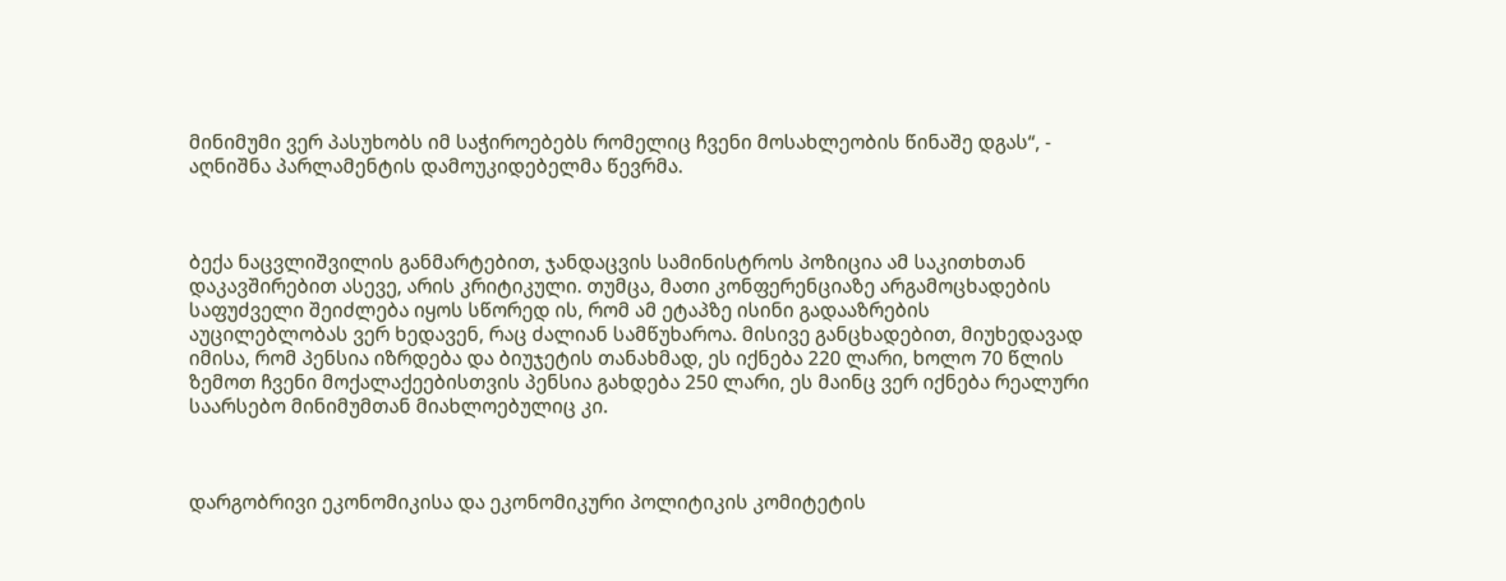მინიმუმი ვერ პასუხობს იმ საჭიროებებს რომელიც ჩვენი მოსახლეობის წინაშე დგას“, - აღნიშნა პარლამენტის დამოუკიდებელმა წევრმა.



ბექა ნაცვლიშვილის განმარტებით, ჯანდაცვის სამინისტროს პოზიცია ამ საკითხთან დაკავშირებით ასევე, არის კრიტიკული. თუმცა, მათი კონფერენციაზე არგამოცხადების საფუძველი შეიძლება იყოს სწორედ ის, რომ ამ ეტაპზე ისინი გადააზრების აუცილებლობას ვერ ხედავენ, რაც ძალიან სამწუხაროა. მისივე განცხადებით, მიუხედავად იმისა, რომ პენსია იზრდება და ბიუჯეტის თანახმად, ეს იქნება 220 ლარი, ხოლო 70 წლის ზემოთ ჩვენი მოქალაქეებისთვის პენსია გახდება 250 ლარი, ეს მაინც ვერ იქნება რეალური საარსებო მინიმუმთან მიახლოებულიც კი.



დარგობრივი ეკონომიკისა და ეკონომიკური პოლიტიკის კომიტეტის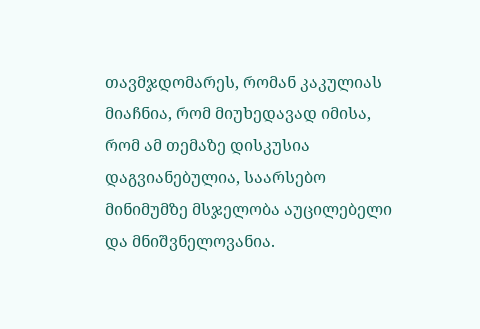თავმჯდომარეს, რომან კაკულიას მიაჩნია, რომ მიუხედავად იმისა, რომ ამ თემაზე დისკუსია დაგვიანებულია, საარსებო მინიმუმზე მსჯელობა აუცილებელი და მნიშვნელოვანია.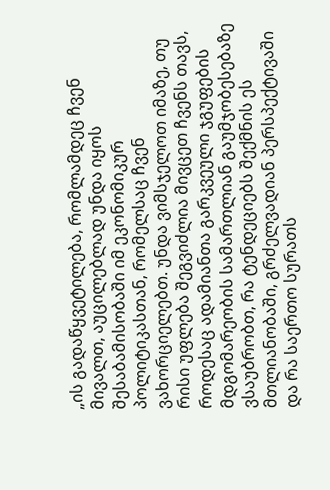„ის გადაწყვეტილება, რომლამდეც ჩვენ მივალთ, აუცილებლად უნდა იყოს შესაბამისობაში იმ ეკონომიკურ პოლიტიკასთან, რომელსაც ჩვენ ვახორციელებთ. უნდა ვიმსჯელოთ იმაზე, თუ რისი უფლება შეგვიძლია მივცეთ ჩვენს თავს, როდესაც ადამიანთა გარკვეული ჯგუფების მდგომარეობის სამართლიან გაუმჯობესებაზე ვსაუბრობთ, რა ტენდეციებს შექმნის ეს მთლიანობაში, გრძელვადიან პერსპექტივაში და რა საერთო სურათს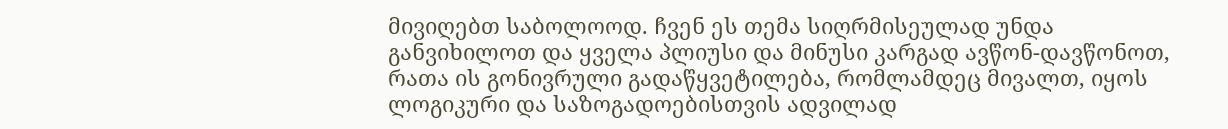მივიღებთ საბოლოოდ. ჩვენ ეს თემა სიღრმისეულად უნდა განვიხილოთ და ყველა პლიუსი და მინუსი კარგად ავწონ-დავწონოთ, რათა ის გონივრული გადაწყვეტილება, რომლამდეც მივალთ, იყოს ლოგიკური და საზოგადოებისთვის ადვილად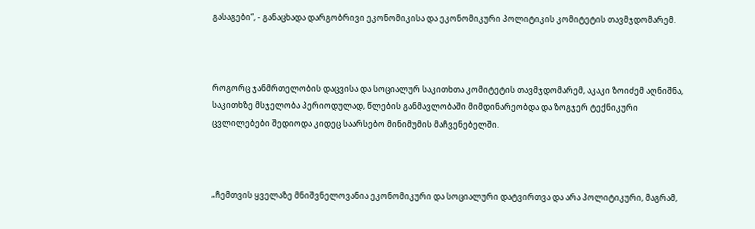გასაგები“, - განაცხადა დარგობრივი ეკონომიკისა და ეკონომიკური პოლიტიკის კომიტეტის თავმჯდომარემ.



როგორც ჯანმრთელობის დაცვისა და სოციალურ საკითხთა კომიტეტის თავმჯდომარემ, აკაკი ზოიძემ აღნიშნა, საკითხზე მსჯელობა პერიოდულად, წლების განმავლობაში მიმდინარეობდა და ზოგჯერ ტექნიკური ცვლილებები შედიოდა კიდეც საარსებო მინიმუმის მაჩვენებელში.



„ჩემთვის ყველაზე მნიშვნელოვანია ეკონომიკური და სოციალური დატვირთვა და არა პოლიტიკური, მაგრამ,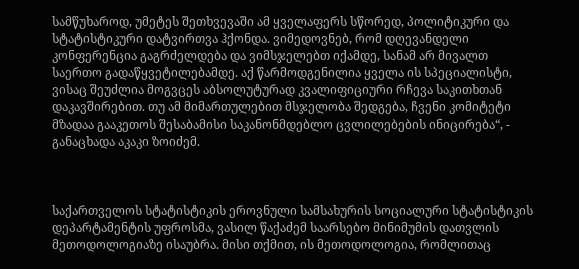სამწუხაროდ, უმეტეს შეთხვევაში ამ ყველაფერს სწორედ, პოლიტიკური და სტატისტიკური დატვირთვა ჰქონდა. ვიმედოვნებ, რომ დღევანდელი კონფერენცია გაგრძელდება და ვიმსჯელებთ იქამდე, სანამ არ მივალთ საერთო გადაწყვეტილებამდე. აქ წარმოდგენილია ყველა ის სპეციალისტი, ვისაც შეუძლია მოგვცეს აბსოლუტურად კვალიფიციური რჩევა საკითხთან დაკავშირებით. თუ ამ მიმართულებით მსჯელობა შედგება, ჩვენი კომიტეტი მზადაა გააკეთოს შესაბამისი საკანონმდებლო ცვლილებების ინიცირება“, - განაცხადა აკაკი ზოიძემ.



საქართველოს სტატისტიკის ეროვნული სამსახურის სოციალური სტატისტიკის დეპარტამენტის უფროსმა, ვასილ წაქაძემ საარსებო მინიმუმის დათვლის მეთოდოლოგიაზე ისაუბრა. მისი თქმით, ის მეთოდოლოგია, რომლითაც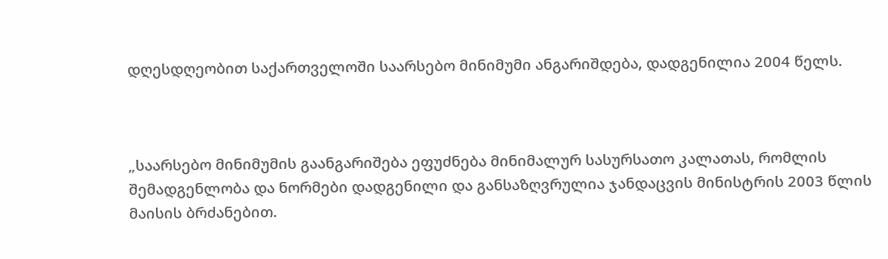დღესდღეობით საქართველოში საარსებო მინიმუმი ანგარიშდება, დადგენილია 2004 წელს.



„საარსებო მინიმუმის გაანგარიშება ეფუძნება მინიმალურ სასურსათო კალათას, რომლის შემადგენლობა და ნორმები დადგენილი და განსაზღვრულია ჯანდაცვის მინისტრის 2003 წლის მაისის ბრძანებით.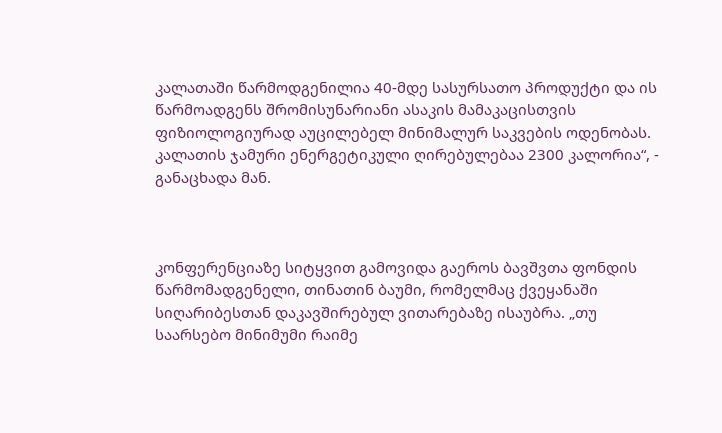კალათაში წარმოდგენილია 40-მდე სასურსათო პროდუქტი და ის წარმოადგენს შრომისუნარიანი ასაკის მამაკაცისთვის ფიზიოლოგიურად აუცილებელ მინიმალურ საკვების ოდენობას. კალათის ჯამური ენერგეტიკული ღირებულებაა 2300 კალორია“, - განაცხადა მან.



კონფერენციაზე სიტყვით გამოვიდა გაეროს ბავშვთა ფონდის წარმომადგენელი, თინათინ ბაუმი, რომელმაც ქვეყანაში სიღარიბესთან დაკავშირებულ ვითარებაზე ისაუბრა. „თუ საარსებო მინიმუმი რაიმე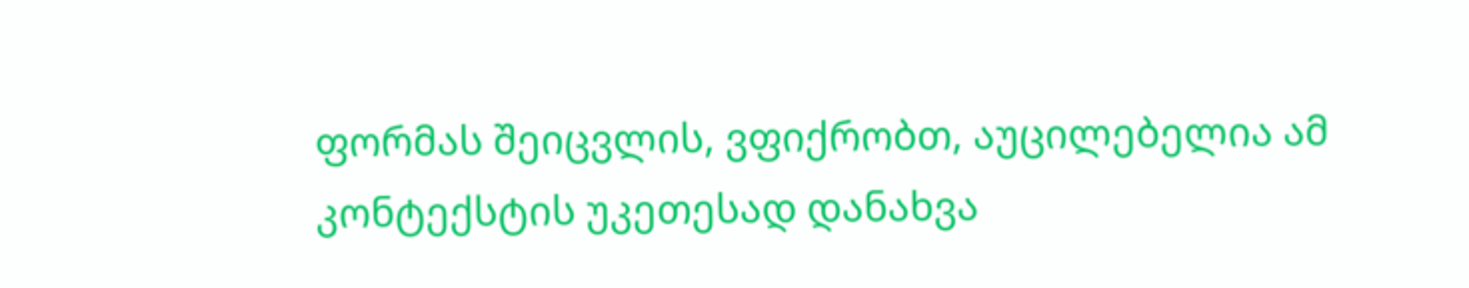ფორმას შეიცვლის, ვფიქრობთ, აუცილებელია ამ კონტექსტის უკეთესად დანახვა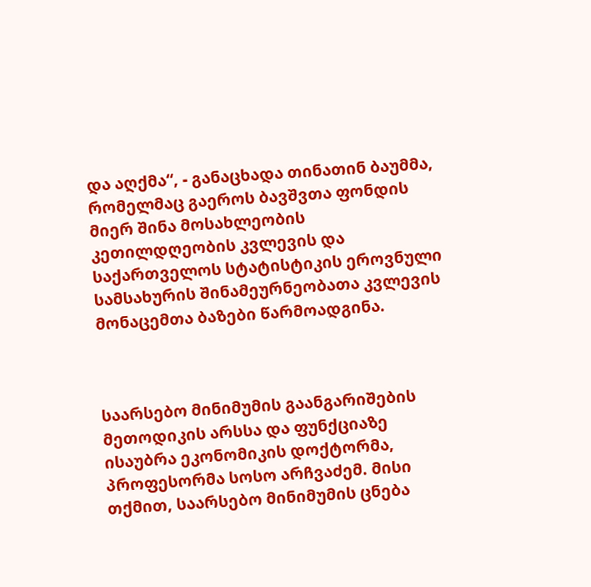და აღქმა“, - განაცხადა თინათინ ბაუმმა, რომელმაც გაეროს ბავშვთა ფონდის მიერ შინა მოსახლეობის კეთილდღეობის კვლევის და საქართველოს სტატისტიკის ეროვნული სამსახურის შინამეურნეობათა კვლევის მონაცემთა ბაზები წარმოადგინა.



საარსებო მინიმუმის გაანგარიშების მეთოდიკის არსსა და ფუნქციაზე ისაუბრა ეკონომიკის დოქტორმა, პროფესორმა სოსო არჩვაძემ. მისი თქმით, საარსებო მინიმუმის ცნება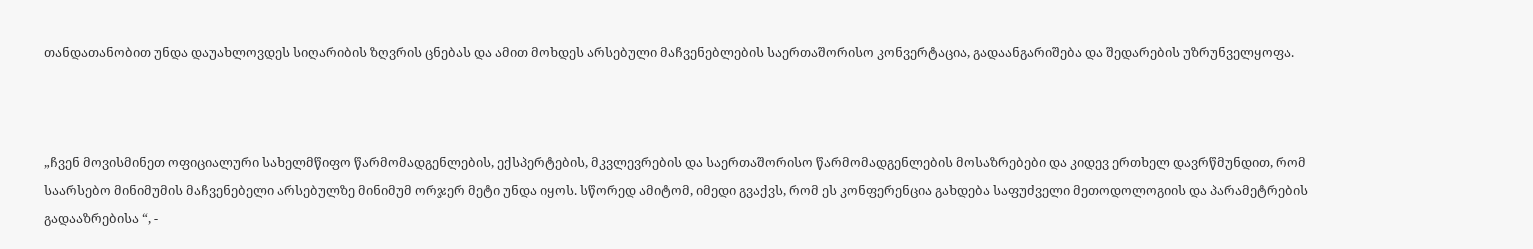თანდათანობით უნდა დაუახლოვდეს სიღარიბის ზღვრის ცნებას და ამით მოხდეს არსებული მაჩვენებლების საერთაშორისო კონვერტაცია, გადაანგარიშება და შედარების უზრუნველყოფა.



„ჩვენ მოვისმინეთ ოფიციალური სახელმწიფო წარმომადგენლების, ექსპერტების, მკვლევრების და საერთაშორისო წარმომადგენლების მოსაზრებები და კიდევ ერთხელ დავრწმუნდით, რომ საარსებო მინიმუმის მაჩვენებელი არსებულზე მინიმუმ ორჯერ მეტი უნდა იყოს. სწორედ ამიტომ, იმედი გვაქვს, რომ ეს კონფერენცია გახდება საფუძველი მეთოდოლოგიის და პარამეტრების გადააზრებისა “, -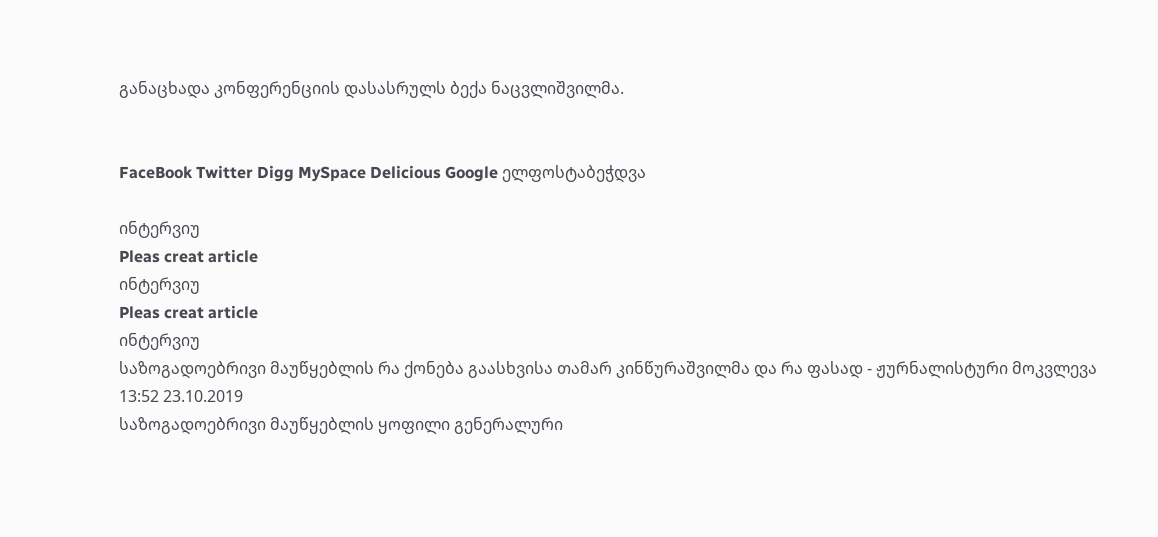განაცხადა კონფერენციის დასასრულს ბექა ნაცვლიშვილმა.


FaceBook Twitter Digg MySpace Delicious Google ელფოსტაბეჭდვა

ინტერვიუ
Pleas creat article
ინტერვიუ
Pleas creat article
ინტერვიუ
საზოგადოებრივი მაუწყებლის რა ქონება გაასხვისა თამარ კინწურაშვილმა და რა ფასად - ჟურნალისტური მოკვლევა
13:52 23.10.2019
საზოგადოებრივი მაუწყებლის ყოფილი გენერალური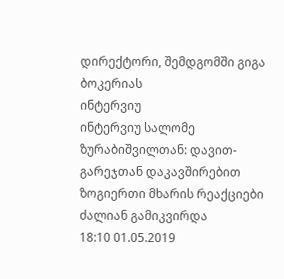დირექტორი, შემდგომში გიგა ბოკერიას
ინტერვიუ
ინტერვიუ სალომე ზურაბიშვილთან: დავით-გარეჯთან დაკავშირებით ზოგიერთი მხარის რეაქციები ძალიან გამიკვირდა
18:10 01.05.2019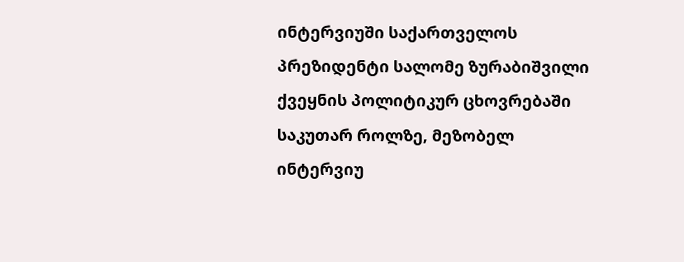ინტერვიუში საქართველოს პრეზიდენტი სალომე ზურაბიშვილი ქვეყნის პოლიტიკურ ცხოვრებაში საკუთარ როლზე, მეზობელ
ინტერვიუ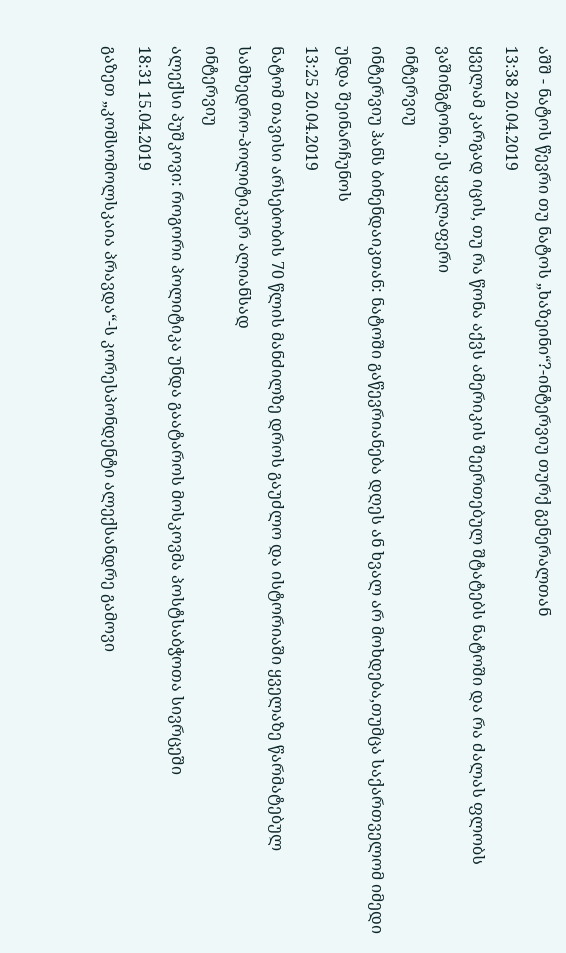აშშ - ნატოს წევრი თუ ნატოს „ხაზეინი“?-ინტერვიუ თურქ გენერალთან
13:38 20.04.2019
ყველამ კარგად იცის, თუ რა წონა აქვს ამერიკის შეერთებულ შტატებს ნატოში და რა ძალას ფლობს ვაშინგტონი. ეს ყველაფერი
ინტერვიუ
ინტერვიუ ჰანს ბინენდაიკთან: ნატოში გაწევრიანება დღეს ან ხვალ არ მოხდება,თუმცა საქართველომ იმედი უნდა შეინარჩუნოს
13:25 20.04.2019
ნატომ თავისი არსებობის 70 წლის მანძილზე დროს გაუძლო და ისტორიაში ყველაზე წარმატებულ სამხედრო-პოლიტიკურ ალიანსად
ინტერვიუ
ალექსი პუშკოვი: როგორი პოლიტიკა უნდა გაატაროს მოსკოვმა პოსტსაბჭოთა სივრცეში
18:31 15.04.2019
გაზეთ „კომსომოლსკაია პრავდა“-ს კორესპონდენტი ალექსანდრე გამოვი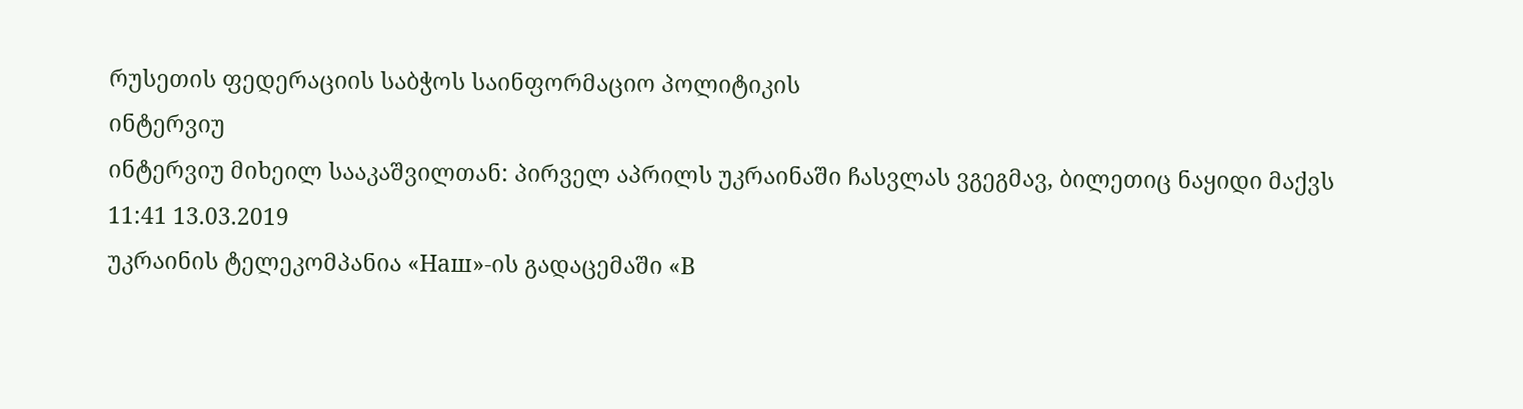რუსეთის ფედერაციის საბჭოს საინფორმაციო პოლიტიკის
ინტერვიუ
ინტერვიუ მიხეილ სააკაშვილთან: პირველ აპრილს უკრაინაში ჩასვლას ვგეგმავ, ბილეთიც ნაყიდი მაქვს
11:41 13.03.2019
უკრაინის ტელეკომპანია «Наш»-ის გადაცემაში «В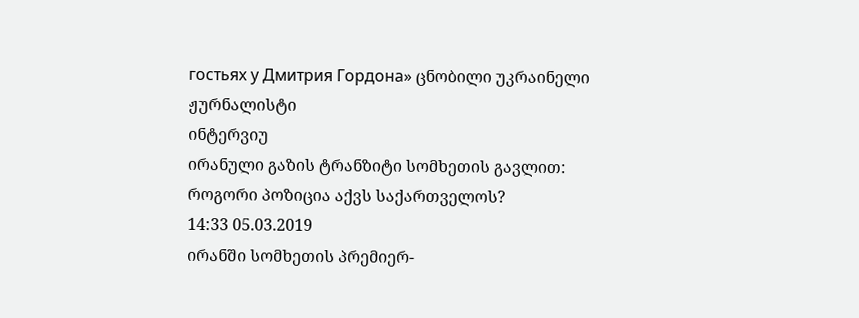гостьях у Дмитрия Гордона» ცნობილი უკრაინელი ჟურნალისტი
ინტერვიუ
ირანული გაზის ტრანზიტი სომხეთის გავლით: როგორი პოზიცია აქვს საქართველოს?
14:33 05.03.2019
ირანში სომხეთის პრემიერ-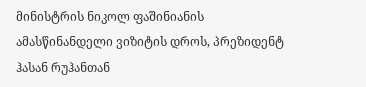მინისტრის ნიკოლ ფაშინიანის ამასწინანდელი ვიზიტის დროს, პრეზიდენტ ჰასან რუჰანთან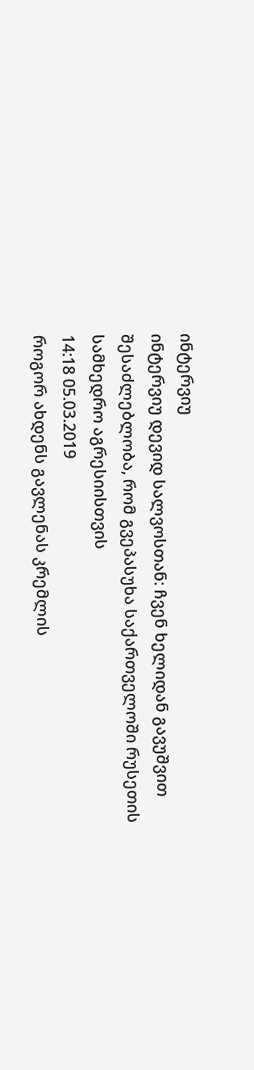ინტერვიუ
ინტერვიუ დევიდ სალვოსთან: ჩვენ ხელიდან გავუშვით შესაძლებლობა, რომ გვეპასუხა საქართველოში რუსეთის სამხედრო აგრესიისთვის
14:18 05.03.2019
როგორ ახდენს გავლენას კრემლის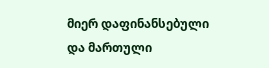მიერ დაფინანსებული და მართული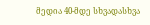მედია 40-მდე სხვადასხვა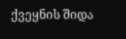ქვეყნის შიდა